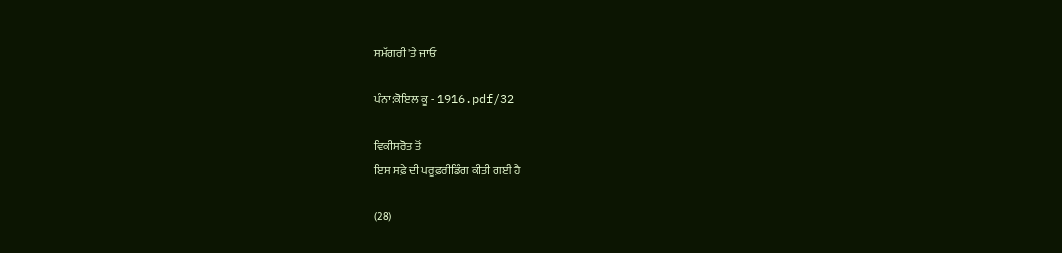ਸਮੱਗਰੀ 'ਤੇ ਜਾਓ

ਪੰਨਾ:ਕੋਇਲ ਕੂ - 1916.pdf/32

ਵਿਕੀਸਰੋਤ ਤੋਂ
ਇਸ ਸਫ਼ੇ ਦੀ ਪਰੂਫ਼ਰੀਡਿੰਗ ਕੀਤੀ ਗਈ ਹੈ

(28)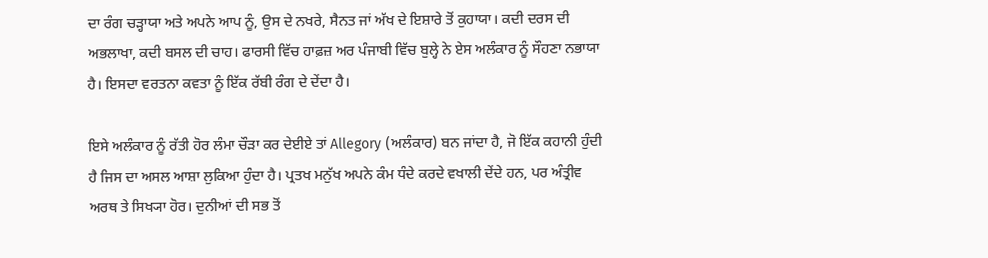ਦਾ ਰੰਗ ਚੜ੍ਹਾਯਾ ਅਤੇ ਅਪਨੇ ਆਪ ਨੂੰ, ਉਸ ਦੇ ਨਖਰੇ, ਸੈਨਤ ਜਾਂ ਅੱਖ ਦੇ ਇਸ਼ਾਰੇ ਤੋਂ ਕੁਹਾਯਾ। ਕਦੀ ਦਰਸ ਦੀ ਅਭਲਾਖਾ, ਕਦੀ ਬਸਲ ਦੀ ਚਾਹ। ਫਾਰਸੀ ਵਿੱਚ ਹਾਫ਼ਜ਼ ਅਰ ਪੰਜਾਬੀ ਵਿੱਚ ਬੁਲ੍ਹੇ ਨੇ ਏਸ ਅਲੰਕਾਰ ਨੂੰ ਸੌਹਣਾ ਨਭਾਯਾ ਹੈ। ਇਸਦਾ ਵਰਤਨਾ ਕਵਤਾ ਨੂੰ ਇੱਕ ਰੱਬੀ ਰੰਗ ਦੇ ਦੇਂਦਾ ਹੈ।

ਇਸੇ ਅਲੰਕਾਰ ਨੂੰ ਰੱਤੀ ਹੋਰ ਲੰਮਾ ਚੌੜਾ ਕਰ ਦੇਈਏ ਤਾਂ Allegory (ਅਲੰਕਾਰ) ਬਨ ਜਾਂਦਾ ਹੈ, ਜੋ ਇੱਕ ਕਹਾਨੀ ਹੁੰਦੀ ਹੈ ਜਿਸ ਦਾ ਅਸਲ ਆਸ਼ਾ ਲੁਕਿਆ ਹੁੰਦਾ ਹੈ। ਪ੍ਰਤਖ ਮਨੁੱਖ ਅਪਨੇ ਕੰਮ ਧੰਦੇ ਕਰਦੇ ਵਖਾਲੀ ਦੇਂਦੇ ਹਨ, ਪਰ ਅੰਤ੍ਰੀਵ ਅਰਥ ਤੇ ਸਿਖ੍ਯਾ ਹੋਰ। ਦੁਨੀਆਂ ਦੀ ਸਭ ਤੋਂ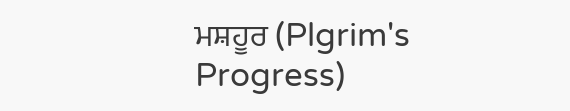ਮਸ਼ਹੂਰ (Plgrim's Progress)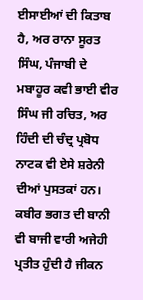ਈਸਾਈਆਂ ਦੀ ਕਿਤਾਬ ਹੈ, ਅਰ ਰਾਨਾ ਸੂਰਤ ਸਿੰਘ, ਪੰਜਾਬੀ ਦੇ ਮਬਾਹੂਰ ਕਵੀ ਭਾਈ ਵੀਰ ਸਿੰਘ ਜੀ ਰਚਿਤ, ਅਰ ਹਿੰਦੀ ਦੀ ਚੰਦ੍ਰ ਪ੍ਰਬੋਧ ਨਾਟਕ ਵੀ ਏਸੇ ਸ਼ਰੇਨੀ ਦੀਆਂ ਪੁਸਤਕਾਂ ਹਨ। ਕਬੀਰ ਭਗਤ ਦੀ ਬਾਨੀ ਵੀ ਬਾਜੀ ਵਾਰੀ ਅਜੇਹੀ ਪ੍ਰਤੀਤ ਹੁੰਦੀ ਹੈ ਜੀਕਨ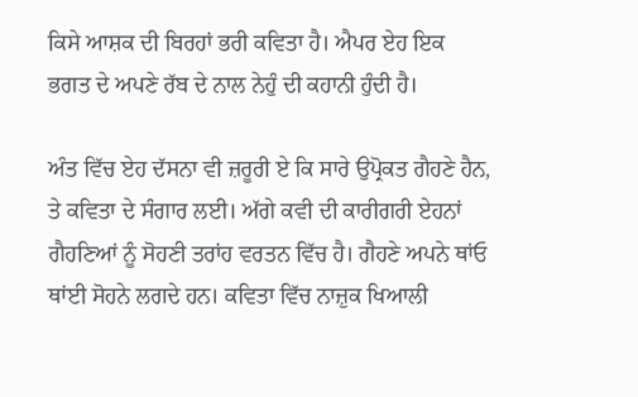ਕਿਸੇ ਆਸ਼ਕ ਦੀ ਬਿਰਹਾਂ ਭਰੀ ਕਵਿਤਾ ਹੈ। ਐਪਰ ਏਹ ਇਕ ਭਗਤ ਦੇ ਅਪਣੇ ਰੱਬ ਦੇ ਨਾਲ ਨੇਹੁੰ ਦੀ ਕਹਾਨੀ ਹੁੰਦੀ ਹੈ।

ਅੰਤ ਵਿੱਚ ਏਹ ਦੱਸਨਾ ਵੀ ਜ਼ਰੂਰੀ ਏ ਕਿ ਸਾਰੇ ਉਪ੍ਰੋਕਤ ਗੈਹਣੇ ਹੈਨ, ਤੇ ਕਵਿਤਾ ਦੇ ਸੰਗਾਰ ਲਈ। ਅੱਗੇ ਕਵੀ ਦੀ ਕਾਰੀਗਰੀ ਏਹਨਾਂ ਗੈਹਣਿਆਂ ਨੂੰ ਸੋਹਣੀ ਤਰਾਂਹ ਵਰਤਨ ਵਿੱਚ ਹੈ। ਗੈਹਣੇ ਅਪਨੇ ਥਾਂਓ ਥਾਂਈ ਸੋਹਨੇ ਲਗਦੇ ਹਨ। ਕਵਿਤਾ ਵਿੱਚ ਨਾਜ਼ੁਕ ਖਿਆਲੀ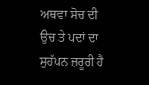ਅਥਵਾ ਸੋਚ ਦੀ ਉਚ ਤੇ ਪਦਾਂ ਦਾ ਸੁਹੱਪਨ ਜ਼ਰੂਰੀ ਹੈ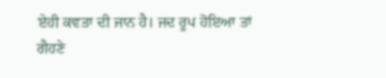ਏਹੀ ਕਵਤਾ ਦੀ ਜਾਨ ਹੈ। ਜਦ ਰੂਪ ਹੋਇਆ ਤਾਂ ਗੈਹਣੇ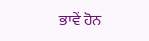ਭਾਵੇਂ ਹੋਨ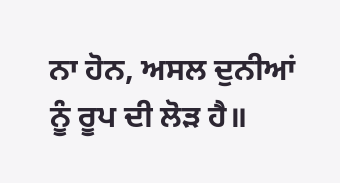ਨਾ ਹੋਨ, ਅਸਲ ਦੁਨੀਆਂ ਨੂੰ ਰੂਪ ਦੀ ਲੋੜ ਹੈ॥